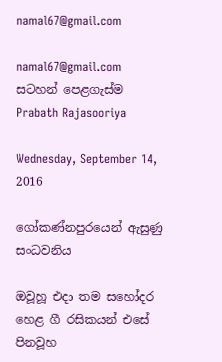namal67@gmail.com

namal67@gmail.com
සටහන් පෙළගැස්ම‍ Prabath Rajasooriya

Wednesday, September 14, 2016

ගෝකණ්‌නපුරයෙන් ඇසුණු සංධවනිය

ඔවූහූ එදා තම සහෝදර හෙළ ගී රසිකයන් එසේ පිනවූහ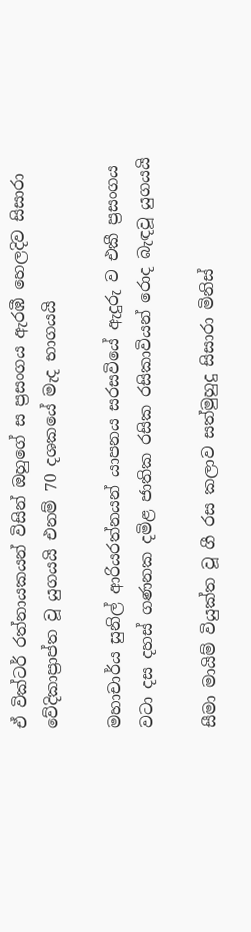ඒ වික්‌ටර් රත්නායකයන් විසින් ඔහුගේ ස ප්‍රසංගය ඇරඹී හෙලදිව සිසාරා වේදිකාප්‍රාප්ත වූ යුගයයි එනම් 70 දශකයේ මැද භාගයයි

මහාචාර්ය සුනිල් ආරියරත්නයන් යාපනය සරසවියේ ඇදුරු ව එකී ප්‍රසංගය වටා දස දහස්‌ ගණනක දමිළ ජාතික රසික රසිකාවියන් රොද බැඳවූ යුගයයි

සීමා මායිම් වියුක්‌ත වූ ගී රස කලාව සත්මුහුදු සිසාරා මිනිස්‌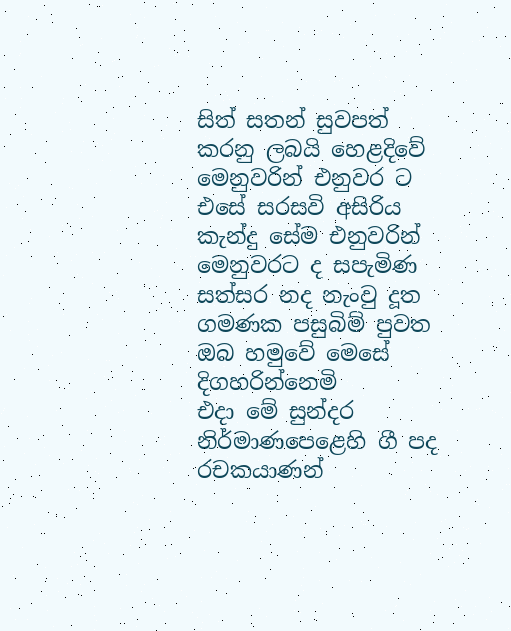සිත් සතන් සුවපත් කරනු ලබයි හෙළදිවේ මෙනුවරින් එනුවර ට එසේ සරසවි අසිරිය කැන්දු සේම එනුවරින් මෙනුවරට ද සපැමිණ සත්සර නද නැංවු දූත ගමණක පසුබිම් පුවත ඔබ හමුවේ මෙසේ දිගහරින්නෙමි
එදා මේ සුන්දර නිර්මාණපෙළෙහි ගී පද රචකයාණන්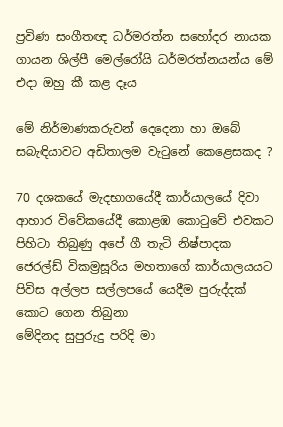ප්‍රවිණ සංගීතඥ ධර්මරත්න සහෝදර නායක ගායන ශිල්පී මෙල්රෝයි ධර්මරත්නයන්ය මේ එදා ඔහු කී කළ දෑය

මේ නිර්මාණකරුවන් දෙදෙනා හා ඔබේ සබැඳියාවට අඩිතාලම වැටුනේ කෙළෙසකද ?

70 දශකයේ මැදභාගයේදී කාර්යාලයේ දිවා ආහාර විවේකයේදී කොළඹ කොටුවේ එවකට පිහිටා තිබුණු අපේ ගී තැටි නිෂ්පාදක ජෙරල්ඩ් විකම්‍රසූරිය මහතාගේ කාර්යාලයයට පිවිස අල්ලප සල්ලපයේ යෙදීම පුරුද්දක්‌ කොට ගෙන තිබුනා
මේදිනද සුපුරුදු පරිදි මා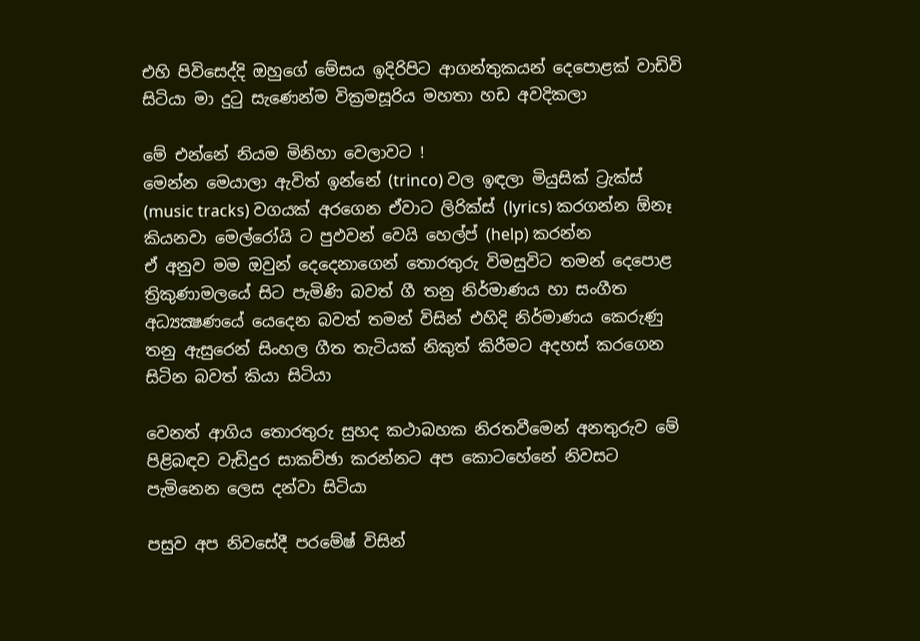එහි පිවිසෙද්දි ඔහුගේ මේසය ඉදිරිපිට ආගන්තුකයන් දෙපොළක්‌ වාඩිවි සිටියා මා දුටු සැණෙන්ම වික්‍රමසූරිය මහතා හඩ අවදිකලා

මේ එන්නේ නියම මිනිහා වෙලාවට !
මෙන්න මෙයාලා ඇවිත් ඉන්නේ (trinco) වල ඉඳලා මියුසික්‌ ට්‍රැක්‌ස්‌ (music tracks) වගයක්‌ අරගෙන ඒවාට ලිරික්‌ස්‌ (lyrics) කරගන්න ඕනෑ කියනවා මෙල්රෝයි ට පුඵවන් වෙයි හෙල්ප් (help) කරන්න
ඒ අනුව මම ඔවුන් දෙදෙනාගෙන් තොරතුරු විමසුවිට තමන් දෙපොළ ත්‍රිකුණාමලයේ සිට පැමිණි බවත් ගී තනු නිර්මාණය හා සංගීත අධ්‍යක්‍ෂණයේ යෙදෙන බවත් තමන් විසින් එහිදි නිර්මාණය කෙරුණු තනු ඇසුරෙන් සිංහල ගීත තැටියක්‌ නිකුත් කිරීමට අදහස්‌ කරගෙන සිටින බවත් කියා සිටියා

වෙනත් ආගිය තොරතුරු සුහද කථාබහක නිරතවීමෙන් අනතුරුව මේ පිළිබඳව වැඩිදුර සාකච්ඡා කරන්නට අප කොටහේනේ නිවසට පැමිනෙන ලෙස දන්වා සිටියා

පසුව අප නිවසේදී පරමේෂ් විසින්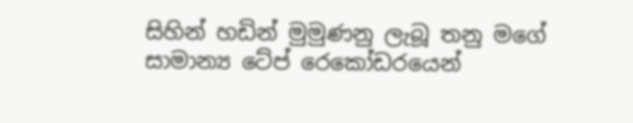සිහින් හඩින් මුමුණනු ලැබූ තනු මගේ සාමාන්‍ය ටේප් රෙකෝඩරයෙන්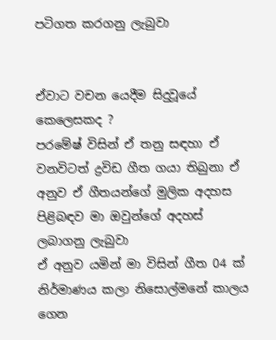පටිගත කරගනු ලැබුවා


ඒවාට වචන යෙදීම සිදුවූයේ කෙලෙසකද ?
පරමේෂ් විසින් ඒ තනු සඳහා ඒ වනවිටත් ද්‍රවිඩ ගීත ගයා තිබුනා ඒ අනුව ඒ ගීතයන්ගේ මුලික අදහස පිළිබඳව මා ඔවුන්ගේ අදහස්‌ ලබාගනු ලැබුවා
ඒ අනුව යමින් මා විසින් ගීත 04 ක්‌ නිර්මාණය කලා නිසොල්මනේ කාලය ගෙන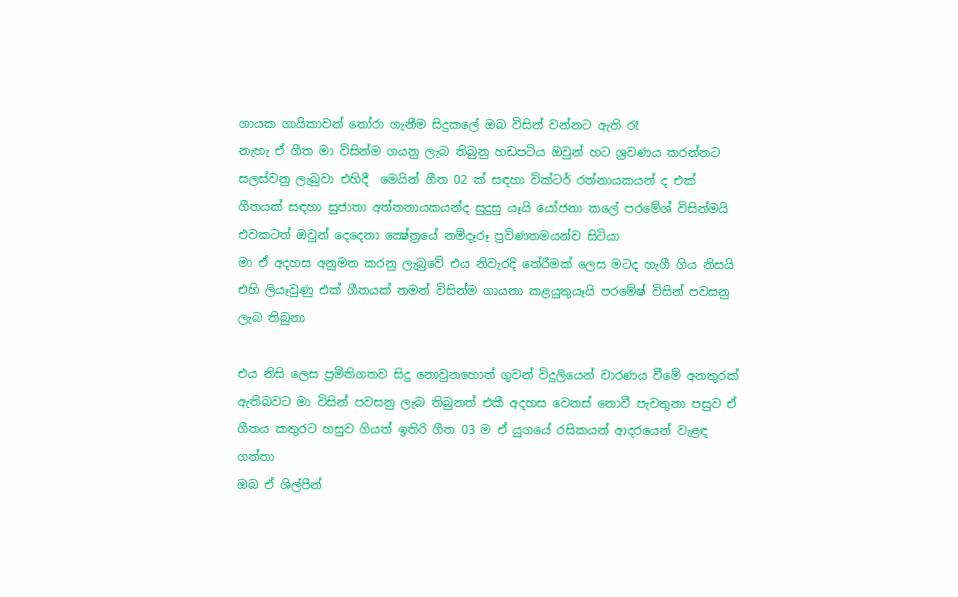ගායක ගායිකාවන් තෝරා ගැනීම සිදුකලේ ඔබ විසින් වන්නට ඇති රෑ
නැහැ ඒ ගීත මා විසින්ම ගයනු ලැබ තිබුනු හඩපටිය ඔවුන් හට ශ්‍රවණය කරන්නට සලස්‌වනු ලැබුවා එහිදී  මෙයින් ගීත 02 ක්‌ සඳහා වික්‌ටර් රත්නායකයන් ද එක්‌ ගීතයක්‌ සඳහා සුජාතා අත්තනායකයන්ද සුදුසු යෑයි යෝජනා කලේ පරමේශ් විසින්මයි එවකටත් ඔවුන් දෙදෙනා ක්‍ෂේත්‍රයේ නම්දෑරූ ප්‍රවිණතමයන්ව සිටියා
මා ඒ අදහස අනුමත කරනු ලැබුවේ එය නිවැරදි තේරීමක්‌ ලෙස මටද හැගී ගිය නිසයි එහි ලියෑවුණු එක්‌ ගීතයක්‌ තමන් විසින්ම ගායනා කළයුතුයෑයි පරමේෂ් විසින් පවසනු ලැබ තිබුනා

එය නිසි ලෙස ප්‍රමිතිගතව සිදු නොවුනහොත් ගුවන් විදුලියෙන් වාරණය වීමේ අනතුරක්‌ ඇතිබවට මා විසින් පවසනු ලැබ තිබුනත් එකී අදහස වෙනස්‌ නොවී පැවතුනා පසුව ඒ ගීතය කතුරට හසුව ගියත් ඉතිරි ගීත 03 ම ඒ යුගයේ රසිකයන් ආදරයෙන් වැළඳ ගත්තා
ඔබ ඒ ශිල්පීන්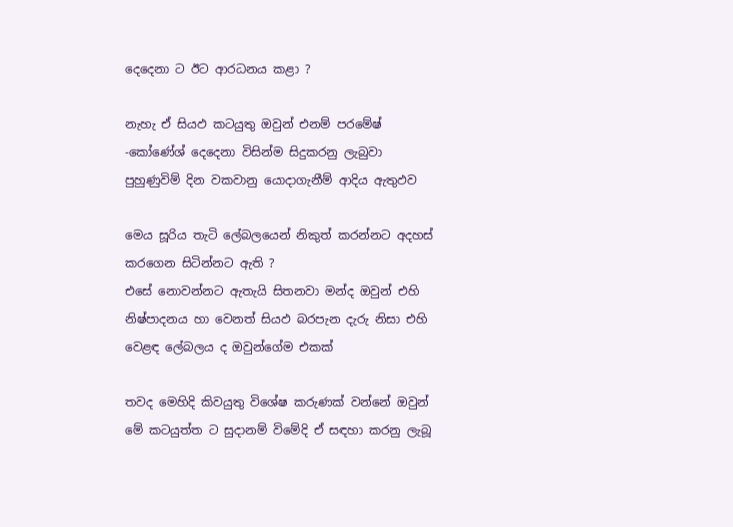දෙදෙනා ට ඊට ආරධනය කළා ?

නැහැ ඒ සියඵ කටයුතු ඔවුන් එනම් පරමේෂ් -කෝණේශ් දෙදෙනා විසින්ම සිදුකරනු ලැබුවා පුහුණුවිම් දින වකවානු යොදාගැනීම් ආදිය ඇතුඵව

මෙය සූරිය තැටි ලේබලයෙන් නිකුත් කරන්නට අදහස්‌ කරගෙන සිටින්නට ඇති ?
එසේ නොවන්නට ඇතැයි සිතනවා මන්ද ඔවුන් එහි නිෂ්පාදනය හා වෙනත් සියඵ බරපැන දැරු නිසා එහි වෙළඳ ලේබලය ද ඔවුන්ගේම එකක්‌

තවද මෙහිදි කිවයුතු විශේෂ කරුණක්‌ වන්නේ ඔවුන් මේ කටයුත්ත ට සුදානම් විමේදි ඒ සඳහා කරනු ලැබූ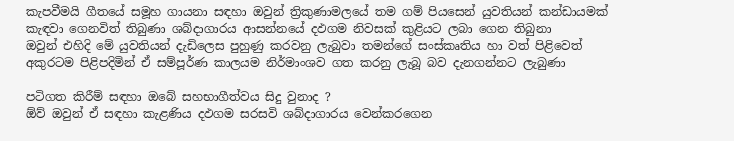කැපවීමයි ගීතයේ සමූහ ගායනා සඳහා ඔවුන් ත්‍රිකුණාමලයේ තම ගම් පියසෙන් යුවතියන් කන්ඩායමක්‌ කැඳවා ගෙනවිත් තිබුණා ශබ්දාගාරය ආසන්නයේ දඵගම නිවසක්‌ කුළියට ලබා ගෙන තිබුනා
ඔවුන් එහිදි මේ යුවතියන් දැඩිලෙස පුහුණු කරවනු ලැබුවා තමන්ගේ සංස්‌කෘතිය හා වත් පිළිවෙත් අකුරටම පිළිපදිමින් ඒ සම්පූර්ණ කාලයම නිර්මාංශව ගත කරනු ලැබූ බව දැනගන්නට ලැබුණා

පටිගත කිරීම් සඳහා ඔබේ සහභාගීත්වය සිදු වුනාද ?
ඕව් ඔවුන් ඒ සඳහා කැළණිය දඵගම සරසවි ශබ්දාගාරය වෙන්කරගෙන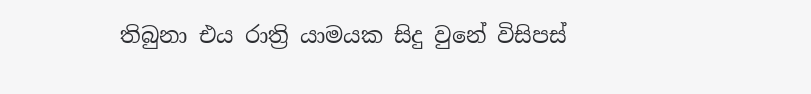තිබුනා එය රාත්‍රි යාමයක සිදු වුනේ විසිපස්‌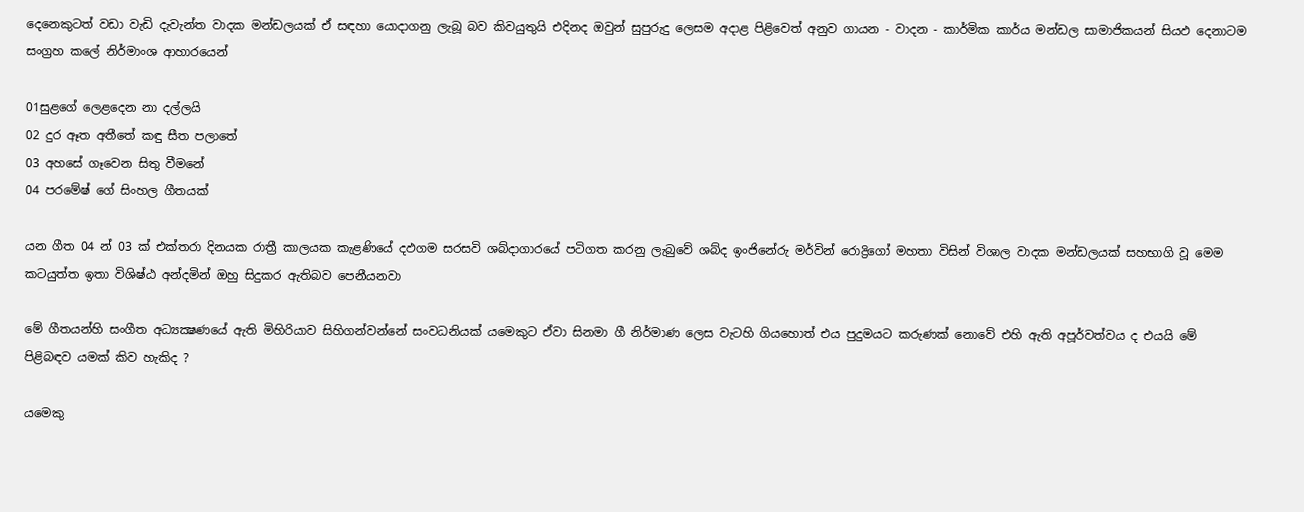දෙනෙකුටත් වඩා වැඩි දැවැන්ත වාදක මන්ඩලයක්‌ ඒ සඳහා යොදාගනු ලැබූ බව කිවයුතුයි එදිනද ඔවුන් සුපුරුදු ලෙසම අදාළ පිළිවෙත් අනුව ගායන - වාදන - කාර්මික කාර්ය මන්ඩල සාමාජිකයන් සියඵ දෙනාටම සංග්‍රහ කලේ නිර්මාංශ ආහාරයෙන්

01සුළගේ ලෙළදෙන නා දල්ලයි
02 දුර ඈත අතීතේ කඳු සීත පලාතේ
03 අහසේ ගෑවෙන සිතු වීමනේ
04 පරමේෂ් ගේ සිංහල ගීතයක්‌

යන ගීත 04 න් 03 ක්‌ එක්‌තරා දිනයක රාත්‍රී කාලයක කැළණියේ දඵගම සරසවි ශබ්දාගාරයේ පටිගත කරනු ලැබුවේ ශබ්ද ඉංජිනේරු මර්වින් රොද්‍රිගෝ මහතා විසින් විශාල වාදක මන්ඩලයක්‌ සහභාගි වූ මෙම කටයුත්ත ඉතා විශිෂ්ඨ අන්දමින් ඔහු සිදුකර ඇතිබව පෙනීයනවා

මේ ගීතයන්හි සංගීත අධ්‍යක්‍ෂණයේ ඇති මිහිරියාව සිහිගන්වන්නේ සංවධනියක්‌ යමෙකුට ඒවා සිනමා ගී නිර්මාණ ලෙස වැටහි ගියහොත් එය පුදුමයට කරුණක්‌ නොවේ එහි ඇති අපූර්වත්වය ද එයයි මේ පිළිබඳව යමක්‌ කිව හැකිද ?

යමෙකු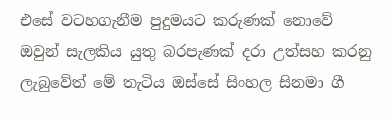එසේ වටහගැනීම පුදුමයට කරුණක්‌ නොවේ ඔවුන් සැලකිය යුතු බරපැණක්‌ දරා උත්සහ කරනු ලැබුවේත් මේ තැටිය ඔස්‌සේ සිංහල සිනමා ගී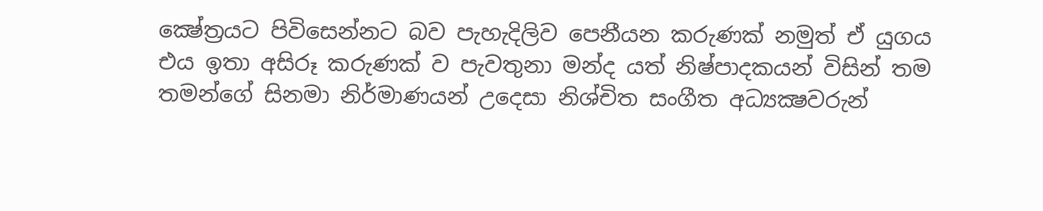ක්‍ෂේත්‍රයට පිවිසෙන්නට බව පැහැදිලිව පෙනීයන කරුණක්‌ නමුත් ඒ යුගය එය ඉතා අසිරූ කරුණක්‌ ව පැවතුනා මන්ද යත් නිෂ්පාදකයන් විසින් තම තමන්ගේ සිනමා නිර්මාණයන් උදෙසා නිශ්චිත සංගීත අධ්‍යක්‍ෂවරුන්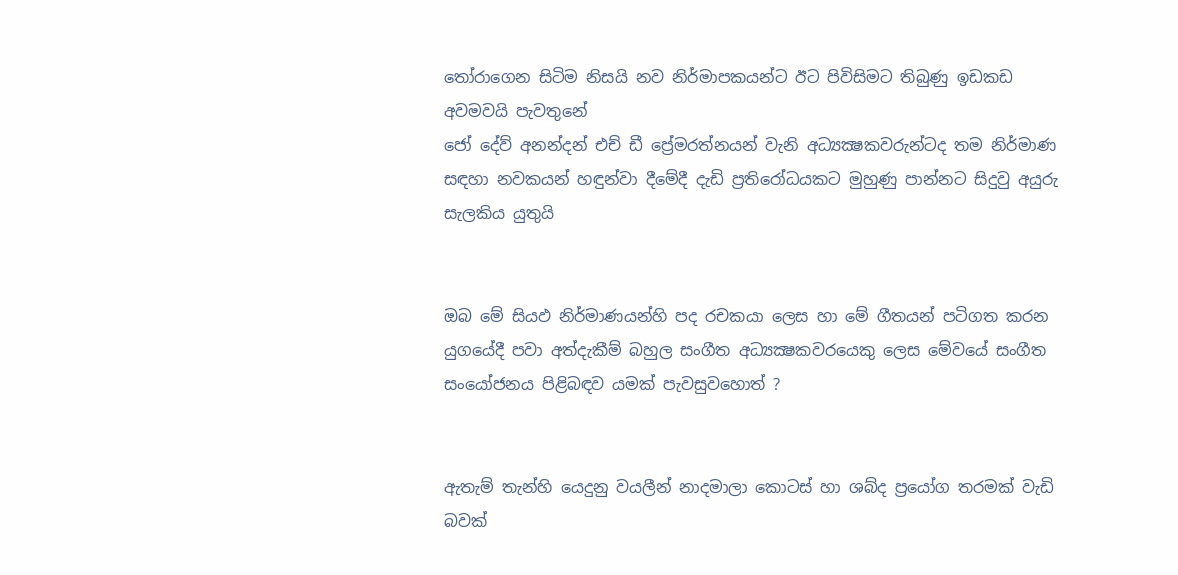තෝරාගෙන සිටිම නිසයි නව නිර්මාපකයන්ට ඊට පිවිසිමට තිබුණු ඉඩකඩ අවමවයි පැවතුනේ
ජෝ දේව් අනන්දන් එච් ඩී ප්‍රේමරත්නයන් වැනි අධ්‍යක්‍ෂකවරුන්ටද තම නිර්මාණ සඳහා නවකයන් හඳුන්වා දීමේදී දැඩි ප්‍රතිරෝධයකට මුහුණු පාන්නට සිදුවු අයුරු සැලකිය යුතුයි


ඔබ මේ සියඵ නිර්මාණයන්හි පද රචකයා ලෙස හා මේ ගීතයන් පටිගත කරන යුගයේදී පවා අත්දැකීම් බහුල සංගීත අධ්‍යක්‍ෂකවරයෙකු ලෙස මේවයේ සංගීත සංයෝජනය පිළිබඳව යමක්‌ පැවසුවහොත් ?


ඇතැම් තැන්හි යෙදුනු වයලීන් නාදමාලා කොටස්‌ හා ශබ්ද ප්‍රයෝග තරමක්‌ වැඩි බවක්‌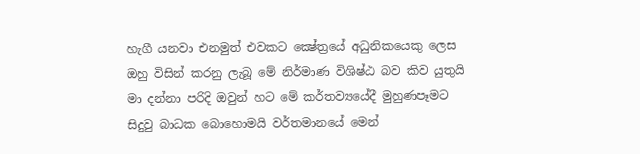හැගී යනවා එනමුත් එවකට ක්‍ෂේත්‍රයේ අධුනිකයෙකු ලෙස ඔහු විසින් කරනු ලැබූ මේ නිර්මාණ විශිෂ්ඨ බව කිව යුතුයි මා දන්නා පරිදි ඔවුන් හට මේ කර්තව්‍යයේදී මුහුණපෑමට සිදුවු බාධක බොහොමයි වර්තමානයේ මෙන්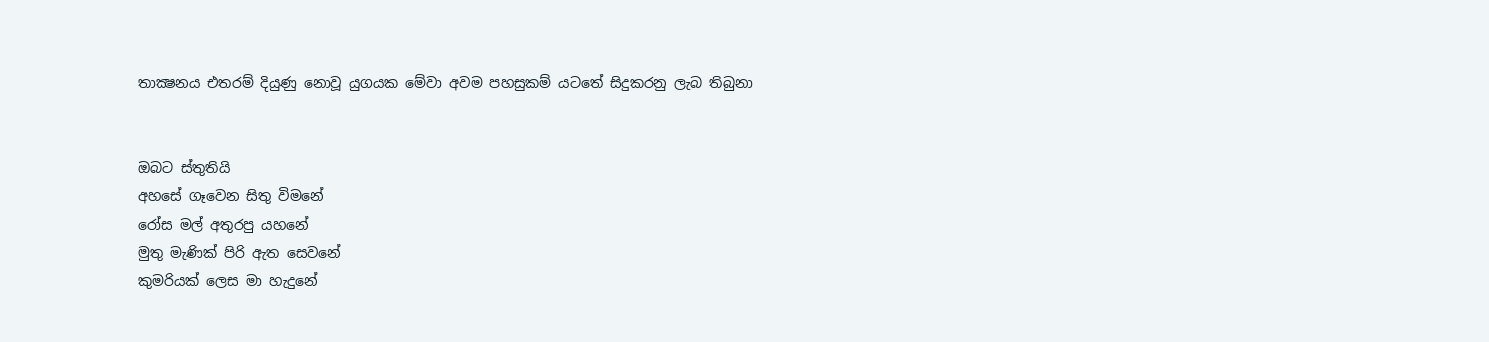තාක්‍ෂනය එතරම් දියුණු නොවූ යුගයක මේවා අවම පහසුකම් යටතේ සිදුකරනු ලැබ තිබුනා


ඔබට ස්‌තුතියි
අහසේ ගෑවෙන සිතු විමනේ
රෝස මල් අතුරපු යහනේ
මුතු මැණික්‌ පිරි ඇත සෙවනේ
කුමරියක්‌ ලෙස මා හැදුනේ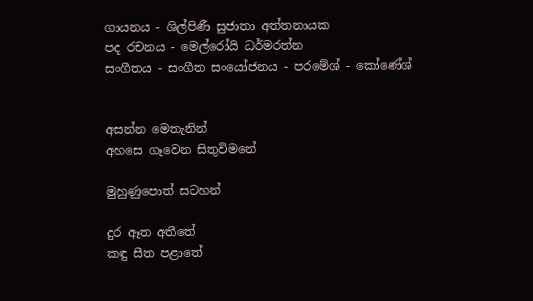ගායනය - ශිල්පිණී සුජාතා අත්තනායක
පද රචනය - මෙල්රෝයි ධර්මරත්න
සංගීතය - සංගීත සංයෝජනය - පරමේශ් - කෝණේශ්


අසන්න මෙතැනින්
අහසෙ ගෑවෙන සිතුවිමනේ

මුහුණුපොත් සටහන්

දුර ඈත අතීතේ
කඳු සීත පළාතේ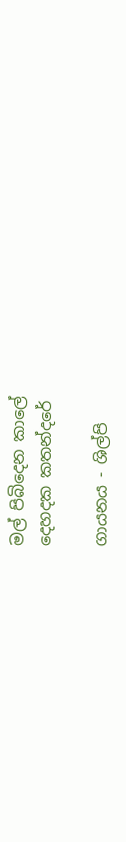මල් පිබිදෙන කාලේ
දෙහදක කතන්දරේ

ගායනය - ශිල්පි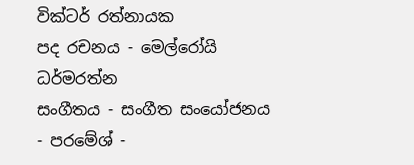වික්‌ටර් රත්නායක
පද රචනය - මෙල්රෝයි ධර්මරත්න
සංගීතය - සංගීත සංයෝජනය - පරමේශ් -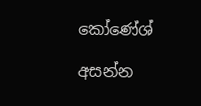කෝණේශ්

අසන්න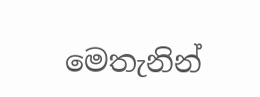මෙතැනින්